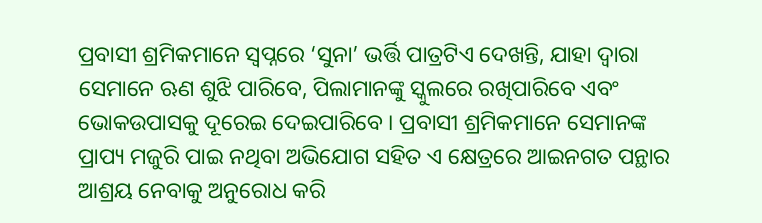ପ୍ରବାସୀ ଶ୍ରମିକମାନେ ସ୍ୱପ୍ନରେ ‘ସୁନା’ ଭର୍ତ୍ତି ପାତ୍ରଟିଏ ଦେଖନ୍ତି, ଯାହା ଦ୍ୱାରା ସେମାନେ ଋଣ ଶୁଝି ପାରିବେ, ପିଲାମାନଙ୍କୁ ସ୍କୁଲରେ ରଖିପାରିବେ ଏବଂ ଭୋକଉପାସକୁ ଦୂରେଇ ଦେଇପାରିବେ । ପ୍ରବାସୀ ଶ୍ରମିକମାନେ ସେମାନଙ୍କ ପ୍ରାପ୍ୟ ମଜୁରି ପାଇ ନଥିବା ଅଭିଯୋଗ ସହିତ ଏ କ୍ଷେତ୍ରରେ ଆଇନଗତ ପନ୍ଥାର ଆଶ୍ରୟ ନେବାକୁ ଅନୁରୋଧ କରି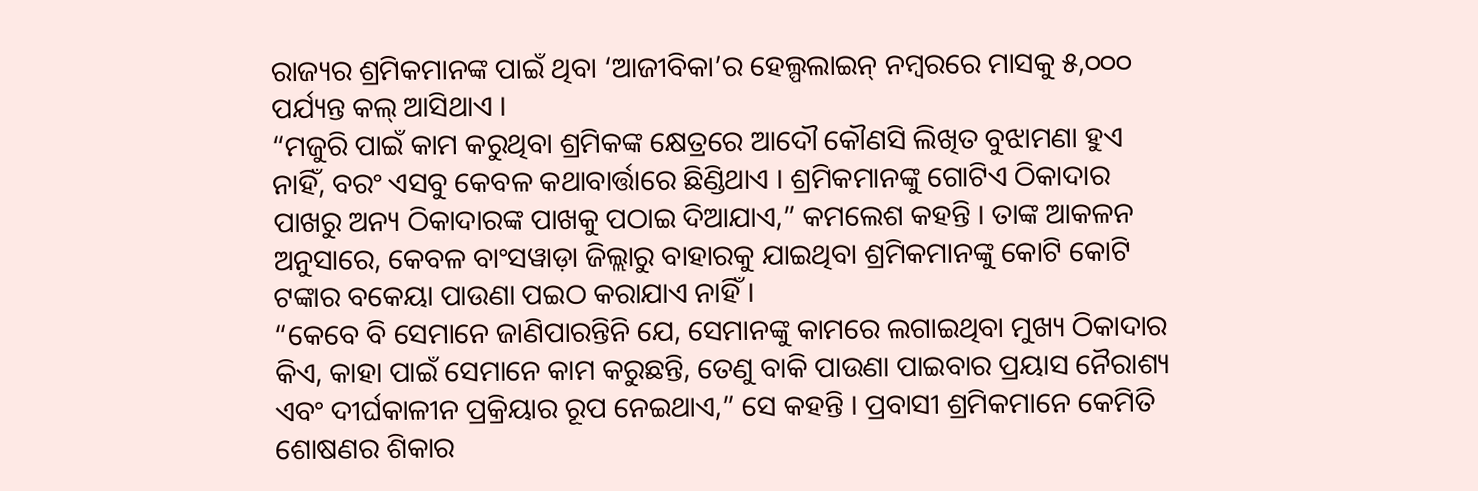ରାଜ୍ୟର ଶ୍ରମିକମାନଙ୍କ ପାଇଁ ଥିବା ‘ଆଜୀବିକା’ର ହେଲ୍ପଲାଇନ୍ ନମ୍ବରରେ ମାସକୁ ୫,୦୦୦ ପର୍ଯ୍ୟନ୍ତ କଲ୍ ଆସିଥାଏ ।
“ମଜୁରି ପାଇଁ କାମ କରୁଥିବା ଶ୍ରମିକଙ୍କ କ୍ଷେତ୍ରରେ ଆଦୌ କୌଣସି ଲିଖିତ ବୁଝାମଣା ହୁଏ ନାହିଁ, ବରଂ ଏସବୁ କେବଳ କଥାବାର୍ତ୍ତାରେ ଛିଣ୍ଡିଥାଏ । ଶ୍ରମିକମାନଙ୍କୁ ଗୋଟିଏ ଠିକାଦାର ପାଖରୁ ଅନ୍ୟ ଠିକାଦାରଙ୍କ ପାଖକୁ ପଠାଇ ଦିଆଯାଏ,” କମଲେଶ କହନ୍ତି । ତାଙ୍କ ଆକଳନ ଅନୁସାରେ, କେବଳ ବାଂସୱାଡ଼ା ଜିଲ୍ଲାରୁ ବାହାରକୁ ଯାଇଥିବା ଶ୍ରମିକମାନଙ୍କୁ କୋଟି କୋଟି ଟଙ୍କାର ବକେୟା ପାଉଣା ପଇଠ କରାଯାଏ ନାହିଁ ।
“କେବେ ବି ସେମାନେ ଜାଣିପାରନ୍ତିନି ଯେ, ସେମାନଙ୍କୁ କାମରେ ଲଗାଇଥିବା ମୁଖ୍ୟ ଠିକାଦାର କିଏ, କାହା ପାଇଁ ସେମାନେ କାମ କରୁଛନ୍ତି, ତେଣୁ ବାକି ପାଉଣା ପାଇବାର ପ୍ରୟାସ ନୈରାଶ୍ୟ ଏବଂ ଦୀର୍ଘକାଳୀନ ପ୍ରକ୍ରିୟାର ରୂପ ନେଇଥାଏ,” ସେ କହନ୍ତି । ପ୍ରବାସୀ ଶ୍ରମିକମାନେ କେମିତି ଶୋଷଣର ଶିକାର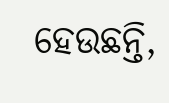ହେଉଛନ୍ତି,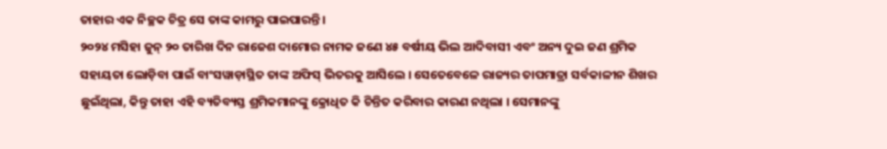ତାହାର ଏକ ନିଚ୍ଛକ ଚିତ୍ର ସେ ତାଙ୍କ କାମରୁ ପାଇପାରନ୍ତି ।
୨୦୨୪ ମସିହା ଜୁନ୍ ୨୦ ତାରିଖ ଦିନ ରାଜେଶ ଦାମୋର ନାମକ ଜଣେ ୪୫ ବର୍ଷୀୟ ଭିଲ ଆଦିବାସୀ ଏବଂ ଅନ୍ୟ ଦୁଇ ଜଣ ଶ୍ରମିକ ସହାୟତା ଲୋଡ଼ିବା ପାଇଁ ବାଂସୱାଡ଼ାସ୍ଥିତ ତାଙ୍କ ଅଫିସ୍ ଭିତରକୁ ଆସିଲେ । ସେତେବେଳେ ରାଜ୍ୟର ତାପମାତ୍ରା ସର୍ବକାଳୀନ ଶିଖର ଛୁଇଁଥିଲା, କିନ୍ତୁ ତାହା ଏହି ବ୍ୟତିବ୍ୟସ୍ତ ଶ୍ରମିକମାନଙ୍କୁ କ୍ରୋଧିତ କି ଚିନ୍ତିତ କରିବାର କାରଣ ନଥିଲା । ସେମାନଙ୍କୁ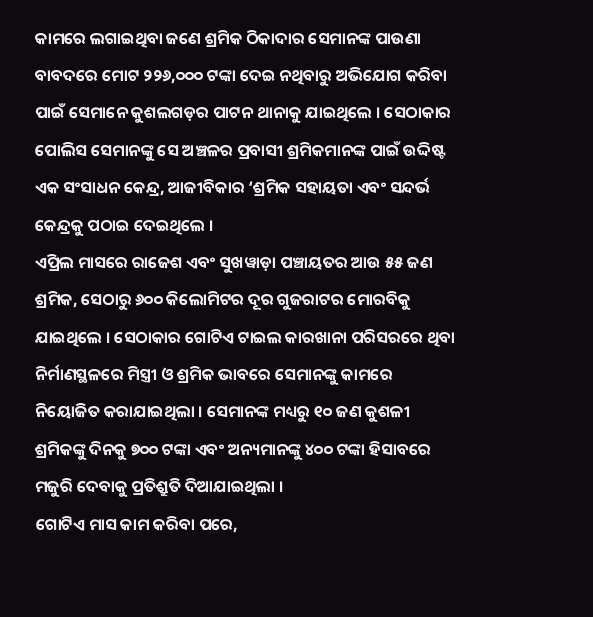କାମରେ ଲଗାଇଥିବା ଜଣେ ଶ୍ରମିକ ଠିକାଦାର ସେମାନଙ୍କ ପାଉଣା ବାବଦରେ ମୋଟ ୨୨୬,୦୦୦ ଟଙ୍କା ଦେଇ ନଥିବାରୁ ଅଭିଯୋଗ କରିବା ପାଇଁ ସେମାନେ କୁଶଲଗଡ଼ର ପାଟନ ଥାନାକୁ ଯାଇଥିଲେ । ସେଠାକାର ପୋଲିସ ସେମାନଙ୍କୁ ସେ ଅଞ୍ଚଳର ପ୍ରବାସୀ ଶ୍ରମିକମାନଙ୍କ ପାଇଁ ଉଦ୍ଦିଷ୍ଟ ଏକ ସଂସାଧନ କେନ୍ଦ୍ର, ଆଜୀବିକାର ‘ଶ୍ରମିକ ସହାୟତା ଏବଂ ସନ୍ଦର୍ଭ କେନ୍ଦ୍ରକୁ ପଠାଇ ଦେଇଥିଲେ ।
ଏପ୍ରିଲ ମାସରେ ରାଜେଶ ଏବଂ ସୁଖୱାଡ଼ା ପଞ୍ଚାୟତର ଆଉ ୫୫ ଜଣ ଶ୍ରମିକ, ସେଠାରୁ ୬୦୦ କିଲୋମିଟର ଦୂର ଗୁଜରାଟର ମୋରବିକୁ ଯାଇଥିଲେ । ସେଠାକାର ଗୋଟିଏ ଟାଇଲ କାରଖାନା ପରିସରରେ ଥିବା ନିର୍ମାଣସ୍ଥଳରେ ମିସ୍ତ୍ରୀ ଓ ଶ୍ରମିକ ଭାବରେ ସେମାନଙ୍କୁ କାମରେ ନିୟୋଜିତ କରାଯାଇଥିଲା । ସେମାନଙ୍କ ମଧ୍ୟରୁ ୧୦ ଜଣ କୁଶଳୀ ଶ୍ରମିକଙ୍କୁ ଦିନକୁ ୭୦୦ ଟଙ୍କା ଏବଂ ଅନ୍ୟମାନଙ୍କୁ ୪୦୦ ଟଙ୍କା ହିସାବରେ ମଜୁରି ଦେବାକୁ ପ୍ରତିଶ୍ରୁତି ଦିଆଯାଇଥିଲା ।
ଗୋଟିଏ ମାସ କାମ କରିବା ପରେ,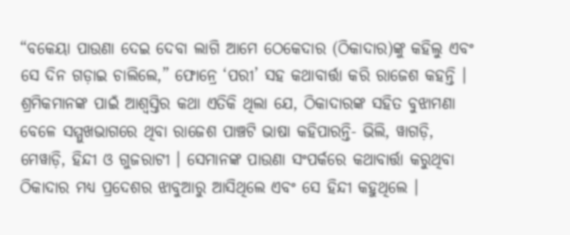“ବକେୟା ପାଉଣା ଦେଇ ଦେବା ଲାଗି ଆମେ ଠେକେଦାର (ଠିକାଦାର)ଙ୍କୁ କହିଲୁ ଏବଂ ସେ ଦିନ ଗଡ଼ାଇ ଚାଲିଲେ,” ଫୋନ୍ରେ ‘ପରୀ’ ସହ କଥାବାର୍ତ୍ତା କରି ରାଜେଶ କହନ୍ତି । ଶ୍ରମିକମାନଙ୍କ ପାଇଁ ଆଶ୍ୱସ୍ତିର କଥା ଏତିକି ଥିଲା ଯେ, ଠିକାଦାରଙ୍କ ସହିତ ବୁଝାମଣା ବେଳେ ସମ୍ମୁଖଭାଗରେ ଥିବା ରାଜେଶ ପାଞ୍ଚଟି ଭାଷା କହିପାରନ୍ତି- ଭିଲି, ୱାଗଡ଼ି, ମେୱାଡ଼ି, ହିନ୍ଦୀ ଓ ଗୁଜରାଟୀ । ସେମାନଙ୍କ ପାଉଣା ସଂପର୍କରେ କଥାବାର୍ତ୍ତା କରୁଥିବା ଠିକାଦାର ମଧ୍ୟ ପ୍ରଦେଶର ଝାବୁଆରୁ ଆସିଥିଲେ ଏବଂ ସେ ହିନ୍ଦୀ କହୁଥିଲେ ।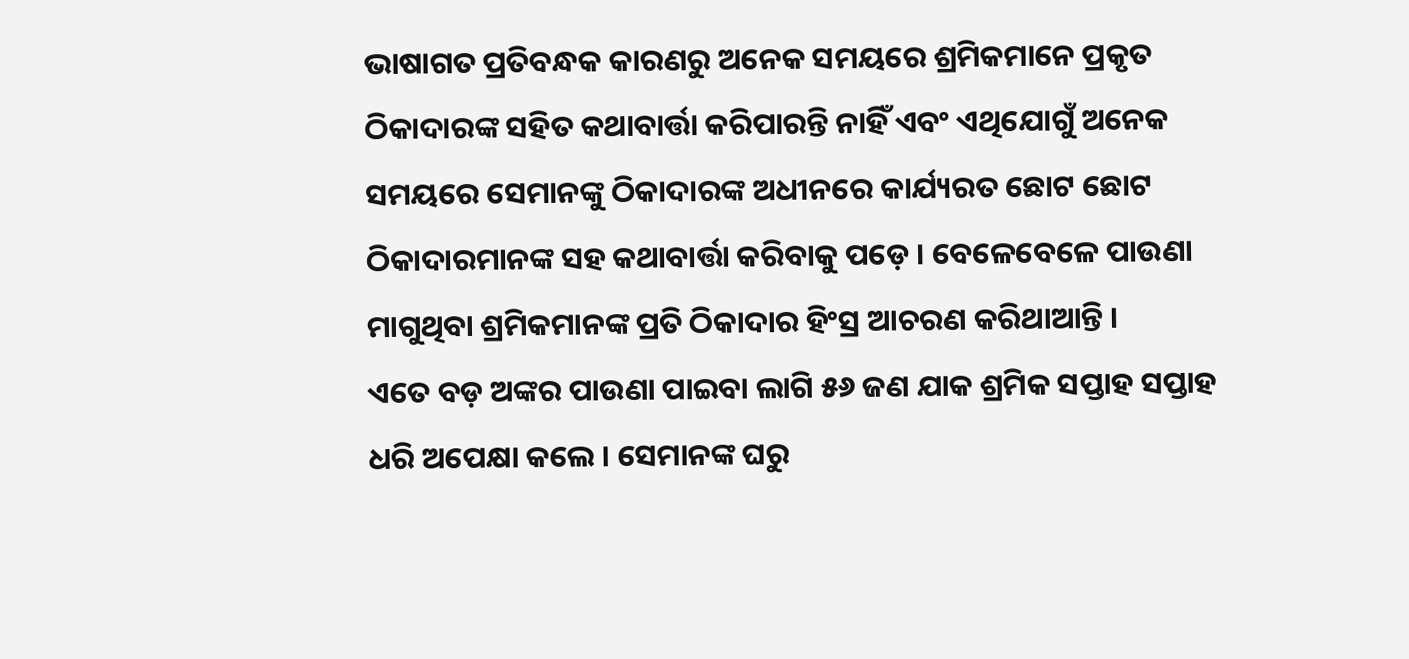ଭାଷାଗତ ପ୍ରତିବନ୍ଧକ କାରଣରୁ ଅନେକ ସମୟରେ ଶ୍ରମିକମାନେ ପ୍ରକୃତ ଠିକାଦାରଙ୍କ ସହିତ କଥାବାର୍ତ୍ତା କରିପାରନ୍ତି ନାହିଁ ଏବଂ ଏଥିଯୋଗୁଁ ଅନେକ ସମୟରେ ସେମାନଙ୍କୁ ଠିକାଦାରଙ୍କ ଅଧୀନରେ କାର୍ଯ୍ୟରତ ଛୋଟ ଛୋଟ ଠିକାଦାରମାନଙ୍କ ସହ କଥାବାର୍ତ୍ତା କରିବାକୁ ପଡ଼େ । ବେଳେବେଳେ ପାଉଣା ମାଗୁଥିବା ଶ୍ରମିକମାନଙ୍କ ପ୍ରତି ଠିକାଦାର ହିଂସ୍ର ଆଚରଣ କରିଥାଆନ୍ତି ।
ଏତେ ବଡ଼ ଅଙ୍କର ପାଉଣା ପାଇବା ଲାଗି ୫୬ ଜଣ ଯାକ ଶ୍ରମିକ ସପ୍ତାହ ସପ୍ତାହ ଧରି ଅପେକ୍ଷା କଲେ । ସେମାନଙ୍କ ଘରୁ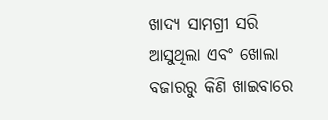ଖାଦ୍ୟ ସାମଗ୍ରୀ ସରି ଆସୁଥିଲା ଏବଂ ଖୋଲା ବଜାରରୁ କିଣି ଖାଇବାରେ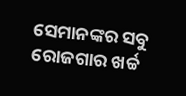ସେମାନଙ୍କର ସବୁ ରୋଜଗାର ଖର୍ଚ୍ଚ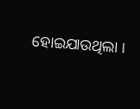ହୋଇଯାଉଥିଲା ।